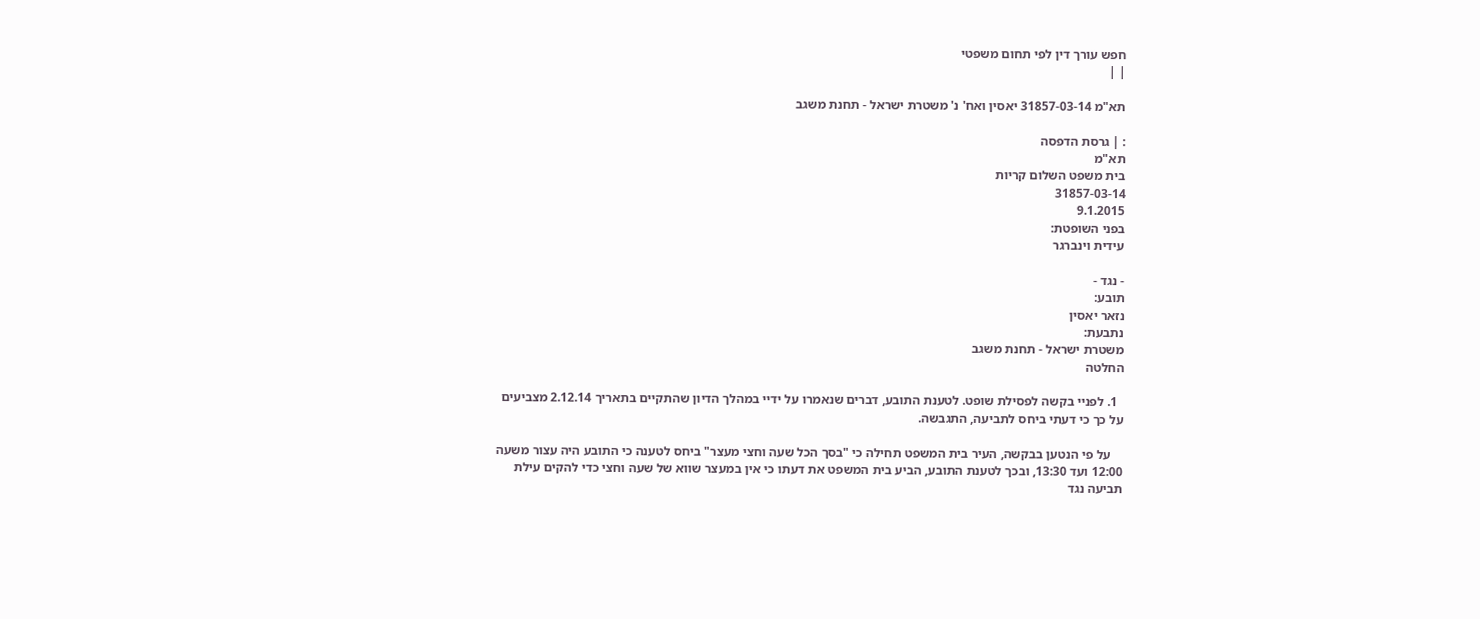חפש עורך דין לפי תחום משפטי
| |

תא"מ 31857-03-14 יאסין ואח' נ' משטרת ישראל - תחנת משגב

: | גרסת הדפסה
תא"מ
בית משפט השלום קריות
31857-03-14
9.1.2015
בפני השופטת:
עידית וינברגר

- נגד -
תובע:
נזאר יאסין
נתבעת:
משטרת ישראל - תחנת משגב
החלטה

  1. לפניי בקשה לפסילת שופט. לטענת התובע, דברים שנאמרו על ידיי במהלך הדיון שהתקיים בתאריך 2.12.14 מצביעים על כך כי דעתי ביחס לתביעה, התגבשה.

    על פי הנטען בבקשה, העיר בית המשפט תחילה כי "בסך הכל שעה וחצי מעצר" ביחס לטענה כי התובע היה עצור משעה 12:00 ועד 13:30, ובכך לטענת התובע, הביע בית המשפט את דעתו כי אין במעצר שווא של שעה וחצי כדי להקים עילת תביעה נגד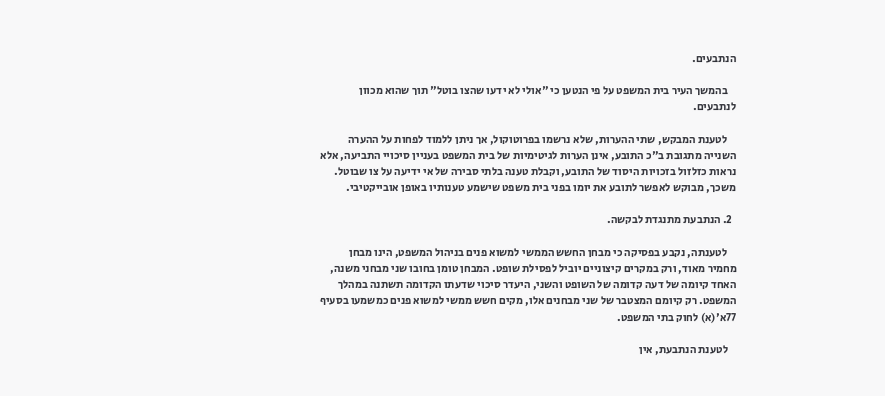הנתבעים.

    בהמשך העיר בית המשפט על פי הנטען כי "אולי לא ידעו שהצו בוטל" תוך שהוא מכוון לנתבעים.

    לטענת המבקש, שתי ההערות, שלא נרשמו בפרוטוקול, אך ניתן ללמוד לפחות על ההערה השנייה מתגובת ב"כ התובע, אינן הערות לגיטימיות של בית המשפט בעניין סיכויי התביעה, אלא נראות כזלזול בזכויות היסוד של התובע, וקבלת טענה בלתי סבירה של אי ידיעה על צו שבוטל. משכך, מבוקש לאפשר לתובע את יומו בפני בית משפט שישמע טענותיו באופן אובייקטיבי.

  2. הנתבעת מתנגדת לבקשה.

    לטענתה, נקבע בפסיקה כי מבחן החשש הממשי למשוא פנים בניהול המשפט, הינו מבחן מחמיר מאוד, ורק במקרים קיצוניים יוביל לפסילת שופט. המבחן טומן בחובו שני מבחני משנה, האחד קיומה של דעה קדומה של השופט והשני, היעדר סיכוי שדעתו הקדומה תשתנה במהלך המשפט. רק קיומם המצטבר של שני מבחנים אלו, מקים חשש ממשי למשוא פנים כמשמעו בסעיף 77א'(א) לחוק בתי המשפט.

    לטענת הנתבעת, אין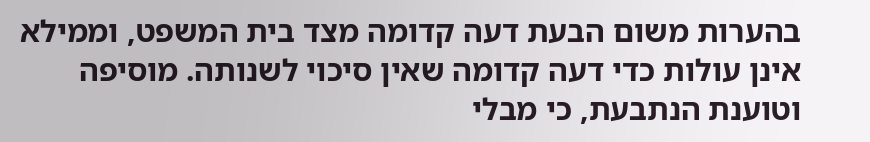בהערות משום הבעת דעה קדומה מצד בית המשפט, וממילא אינן עולות כדי דעה קדומה שאין סיכוי לשנותה. מוסיפה וטוענת הנתבעת, כי מבלי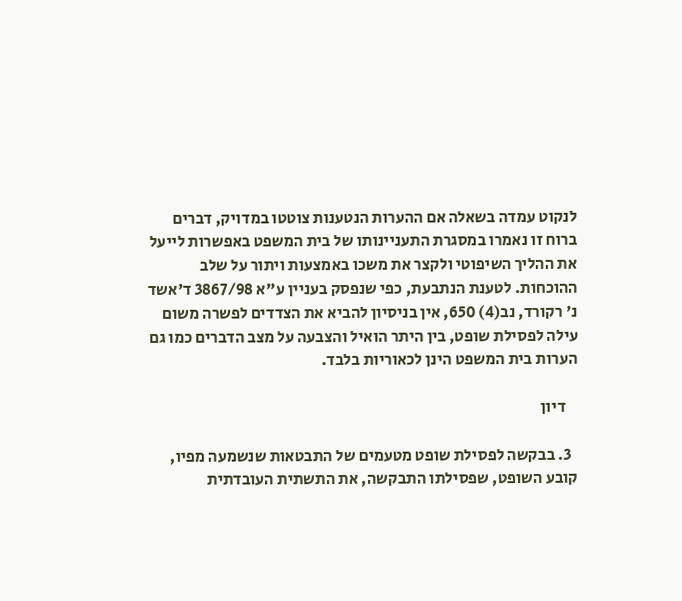לנקוט עמדה בשאלה אם ההערות הנטענות צוטטו במדויק, דברים ברוח זו נאמרו במסגרת התעניינותו של בית המשפט באפשרות לייעל את ההליך השיפוטי ולקצר את משכו באמצעות ויתור על שלב ההוכחות. לטענת הנתבעת, כפי שנפסק בעניין ע"א 3867/98 ד'אשד נ' רקורד, נב(4) 650, אין בניסיון להביא את הצדדים לפשרה משום עילה לפסילת שופט, בין היתר הואיל והצבעה על מצב הדברים כמו גם הערות בית המשפט הינן לכאוריות בלבד.

    דיון

  3. בבקשה לפסילת שופט מטעמים של התבטאות שנשמעה מפיו, קובע השופט, שפסילתו התבקשה, את התשתית העובדתית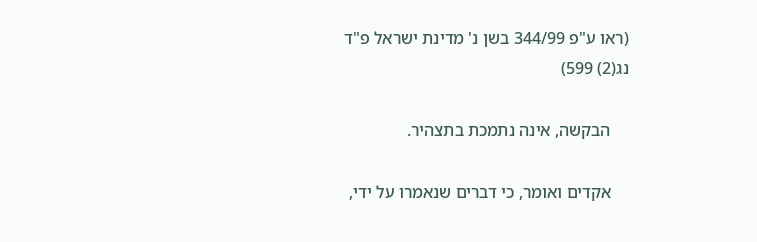(ראו ע"פ 344/99 בשן נ' מדינת ישראל פ"ד נג(2) 599)

    הבקשה, אינה נתמכת בתצהיר.

    אקדים ואומר, כי דברים שנאמרו על ידי,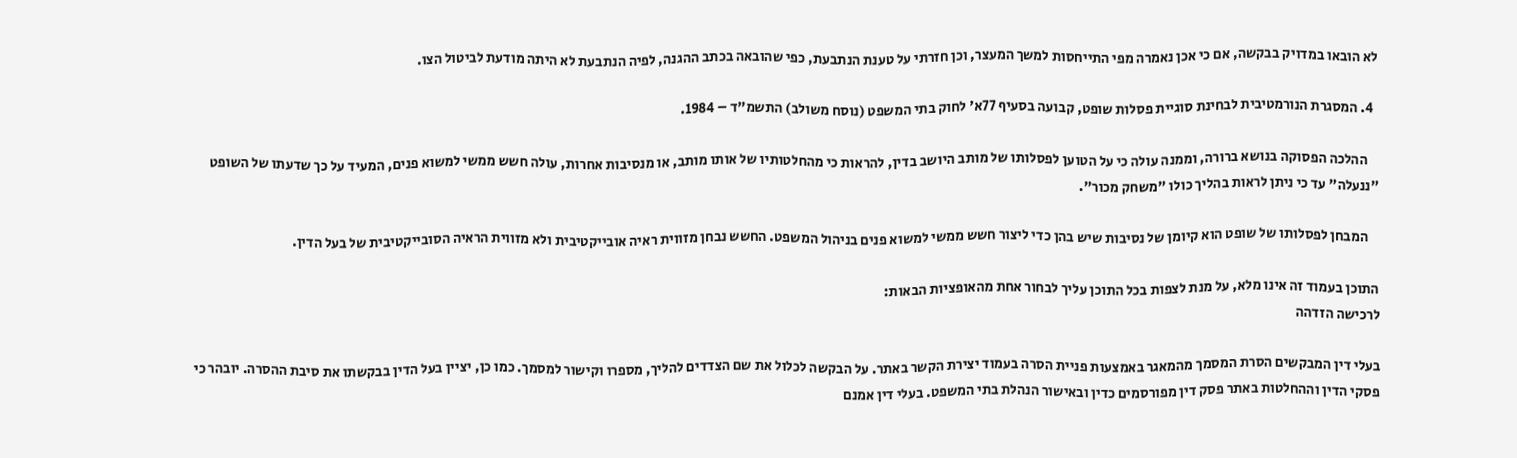לא הובאו במדויק בבקשה, אם כי אכן נאמרה מפי התייחסות למשך המעצר, וכן חזרתי על טענת הנתבעת, כפי שהובאה בכתב ההגנה, לפיה הנתבעת לא היתה מודעת לביטול הצו.

  4. המסגרת הנורמטיבית לבחינת סוגיית פסלות שופט, קבועה בסעיף 77א' לחוק בתי המשפט (נוסח משולב) התשמ"ד – 1984.

    ההלכה הפסוקה בנושא ברורה, וממנה עולה כי על הטוען לפסלותו של מותב היושב בדין, להראות כי מהחלטותיו של אותו מותב, או מנסיבות אחרות, עולה חשש ממשי למשוא פנים, המעיד על כך שדעתו של השופט "ננעלה" עד כי ניתן לראות בהליך כולו "משחק מכור".

    המבחן לפסלותו של שופט הוא קיומן של נסיבות שיש בהן כדי ליצור חשש ממשי למשוא פנים בניהול המשפט. החשש נבחן מזווית ראיה אובייקטיבית ולא מזווית הראיה הסובייקטיבית של בעל הדין.

התוכן בעמוד זה אינו מלא, על מנת לצפות בכל התוכן עליך לבחור אחת מהאופציות הבאות:
לרכישה הזדהה

בעלי דין המבקשים הסרת המסמך מהמאגר באמצעות פניית הסרה בעמוד יצירת הקשר באתר. על הבקשה לכלול את שם הצדדים להליך, מספרו וקישור למסמך. כמו כן, יציין בעל הדין בבקשתו את סיבת ההסרה. יובהר כי פסקי הדין וההחלטות באתר פסק דין מפורסמים כדין ובאישור הנהלת בתי המשפט. בעלי דין אמנם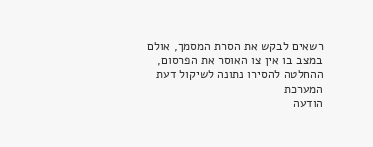רשאים לבקש את הסרת המסמך, אולם במצב בו אין צו האוסר את הפרסום, ההחלטה להסירו נתונה לשיקול דעת המערכת
הודעה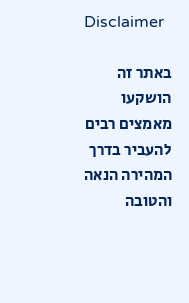Disclaimer

באתר זה הושקעו מאמצים רבים להעביר בדרך המהירה הנאה והטובה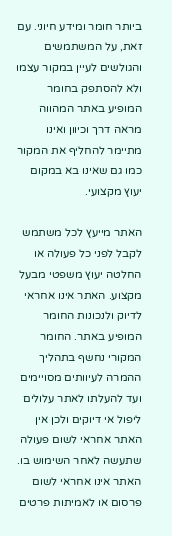ביותר חומר ומידע חיוני. עם זאת, על המשתמשים והגולשים לעיין במקור עצמו ולא להסתפק בחומר המופיע באתר המהווה מראה דרך וכיוון ואינו מתיימר להחליף את המקור כמו גם שאינו בא במקום יעוץ מקצועי.

האתר מייעץ לכל משתמש לקבל לפני כל פעולה או החלטה יעוץ משפטי מבעל מקצוע. האתר אינו אחראי לדיוק ולנכונות החומר המופיע באתר. החומר המקורי נחשף בתהליך ההמרה לעיוותים מסויימים ועד להעלתו לאתר עלולים ליפול אי דיוקים ולכן אין האתר אחראי לשום פעולה שתעשה לאחר השימוש בו. האתר אינו אחראי לשום פרסום או לאמיתות פרטים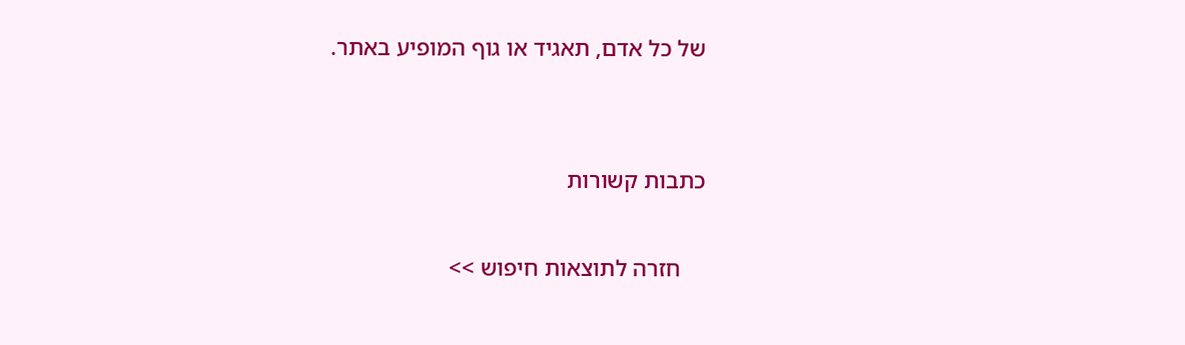של כל אדם, תאגיד או גוף המופיע באתר.


כתבות קשורות

    חזרה לתוצאות חיפוש >>